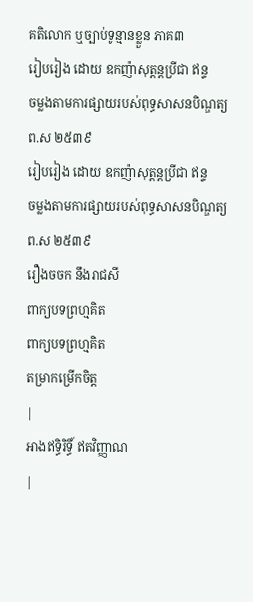គតិលោក ឬច្បាប់ទូន្មានខ្លួន ភាគ៣
រៀបរៀង ដោយ ឧកញ៉ាសុត្ដន្ដប្រីជា ឥន្ទ
ចម្លងតាមការផ្សាយរបស់ពុទ្ធសាសនបិណ្ឌត្យ
ព.ស ២៥៣៩
រៀបរៀង ដោយ ឧកញ៉ាសុត្ដន្ដប្រីជា ឥន្ទ
ចម្លងតាមការផ្សាយរបស់ពុទ្ធសាសនបិណ្ឌត្យ
ព.ស ២៥៣៩
រឿងចចក នឹងរាជសី
ពាក្យបទព្រហ្មគិត
ពាក្យបទព្រហ្មគិត
តម្រាកម្រើកចិត្ដ
|
អាងឥទ្ធិរិទ្ធិ៍ ឥតវិញ្ញាណ
|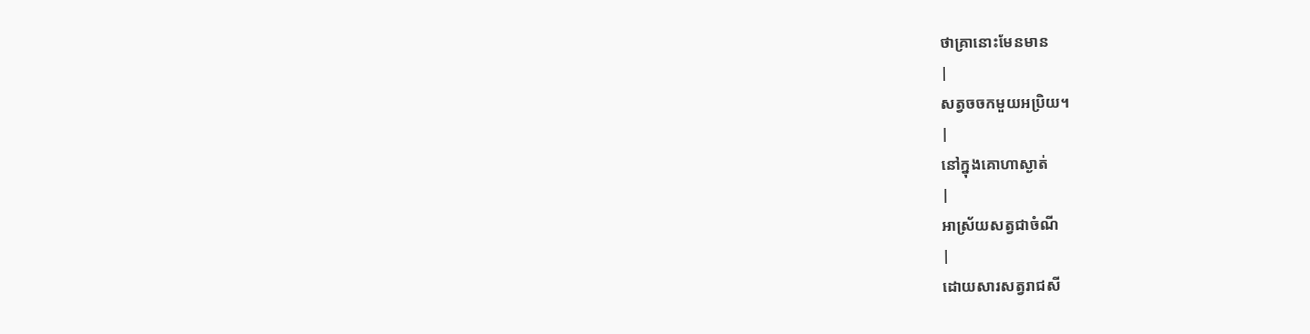ថាគ្រានោះមែនមាន
|
សត្វចចកមួយអប្រិយ។
|
នៅក្នុងគោហាស្ងាត់
|
អាស្រ័យសត្វជាចំណី
|
ដោយសារសត្វរាជសី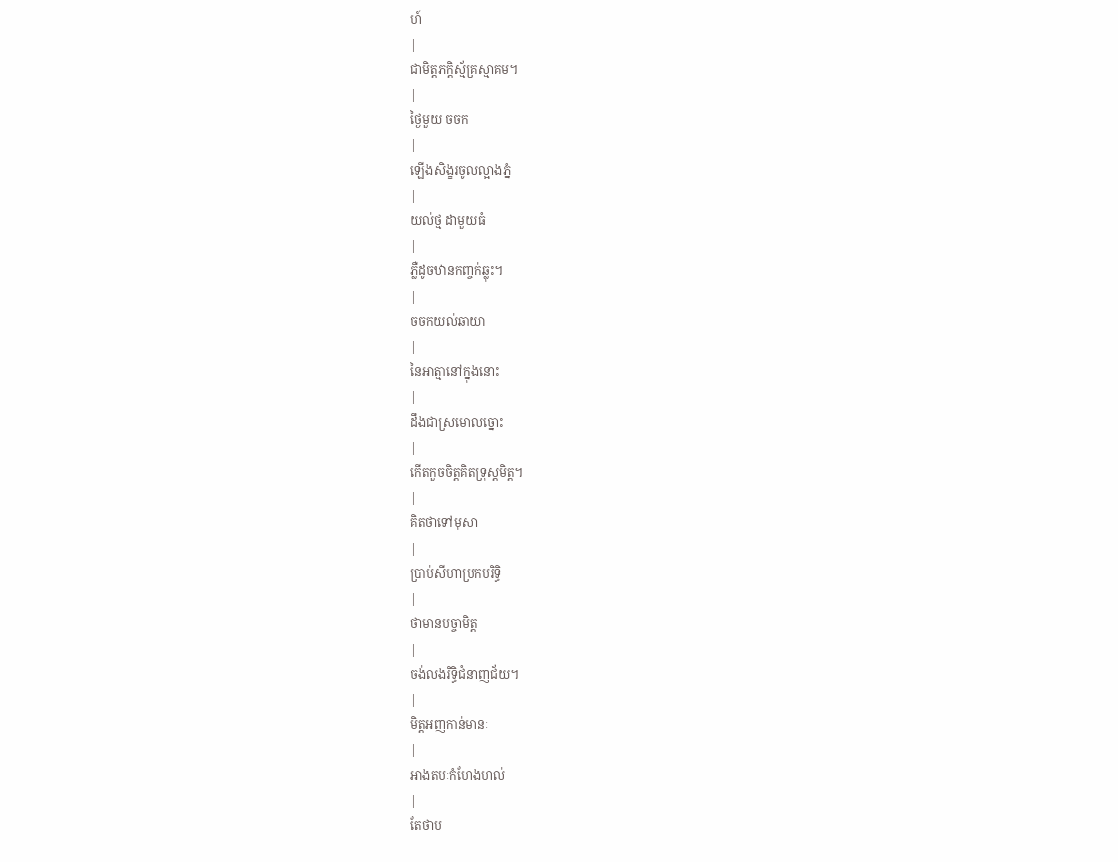ហ៍
|
ជាមិត្ដភក្ដិស្ម័គ្រស្មាគម។
|
ថ្ងៃមួយ ចចក
|
ឡើងសិង្ខរចូលល្អាងភ្នំ
|
យល់ថ្ម ដាមួយធំ
|
ភ្លឺដូចឋានកញ្ចក់ឆ្លុះ។
|
ចចកយល់ឆាយា
|
នៃអាត្មានៅក្នុងនោះ
|
ដឹងជាស្រមោលច្នោះ
|
កើតកួចចិត្ដគិតទ្រុស្ដមិត្ដ។
|
គិតថាទៅមុសា
|
ប្រាប់សីហាប្រកបរិទ្ធិ
|
ថាមានបច្ចាមិត្ដ
|
ចង់លងរិទ្ធិជំនាញជ័យ។
|
មិត្ដអញកាន់មានៈ
|
អាងតបៈកំហែងហល់
|
តែថាប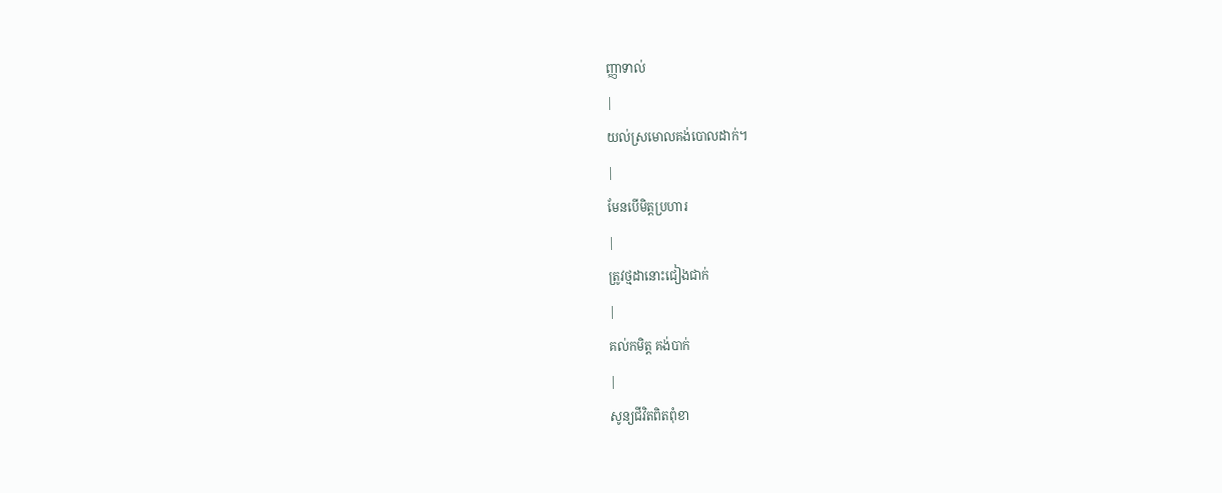ញ្ញាទាល់
|
យល់ស្រមោលគង់បោលដាក់។
|
មែនបើមិត្ដប្រហារ
|
ត្រូវថ្មដានោះជៀងជាក់
|
គល់កមិត្ដ គង់បាក់
|
សូន្យជីវិតពិតពុំខា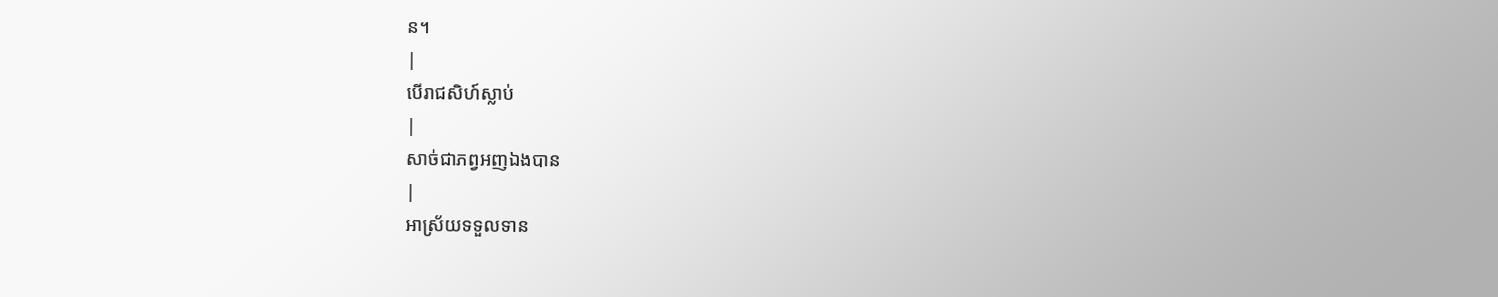ន។
|
បើរាជសិហ៍ស្លាប់
|
សាច់ជាភព្វអញឯងបាន
|
អាស្រ័យទទួលទាន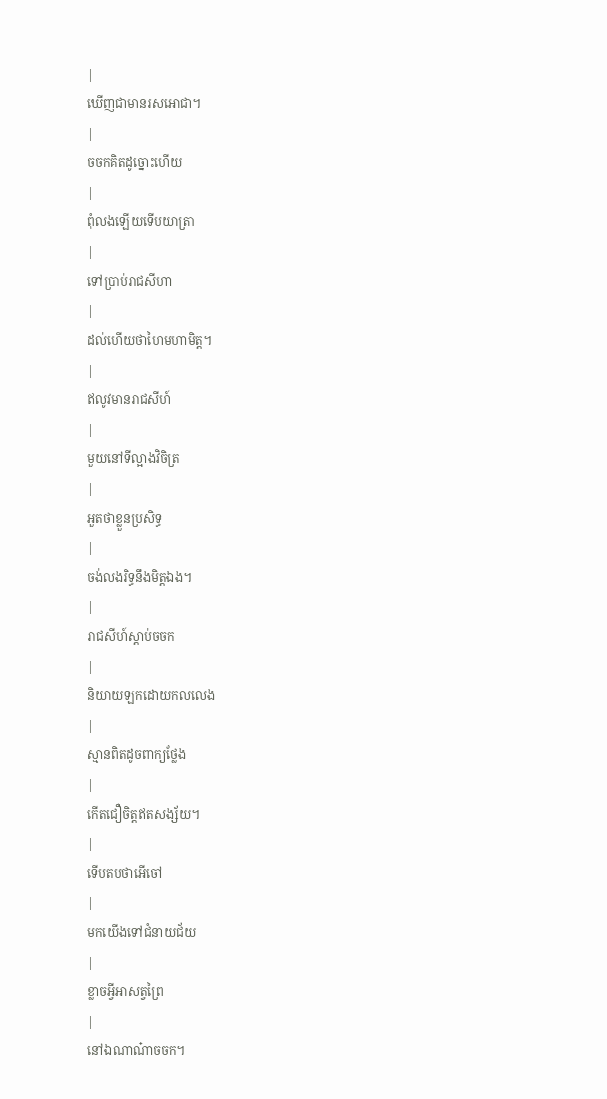|
ឃើញជាមានរសអោជា។
|
ចចកគិតដូច្នោះហើយ
|
ពុំលងឡើយទើបយាត្រា
|
ទៅប្រាប់រាជសីហា
|
ដល់ហើយថាហៃមហាមិត្ដ។
|
ឥលូវមានរាជសីហ៍
|
មួយនៅទីល្អាងវិចិត្រ
|
អួតថាខ្លួនប្រសិទ្ធ
|
ចង់លងរិទ្ធនឹងមិត្ដឯង។
|
រាជសីហ៍ស្ដាប់ចចក
|
និយាយឡកដោយកលលេង
|
ស្មានពិតដូចពាក្យថ្លែង
|
កើតជឿចិត្ដឥតសង្ស័យ។
|
ទើបតបថាអើចៅ
|
មកយើងទៅជំនាយជ័យ
|
ខ្លាចអ្វីអាសត្វព្រៃ
|
នៅឯណាណ៎ាចចក។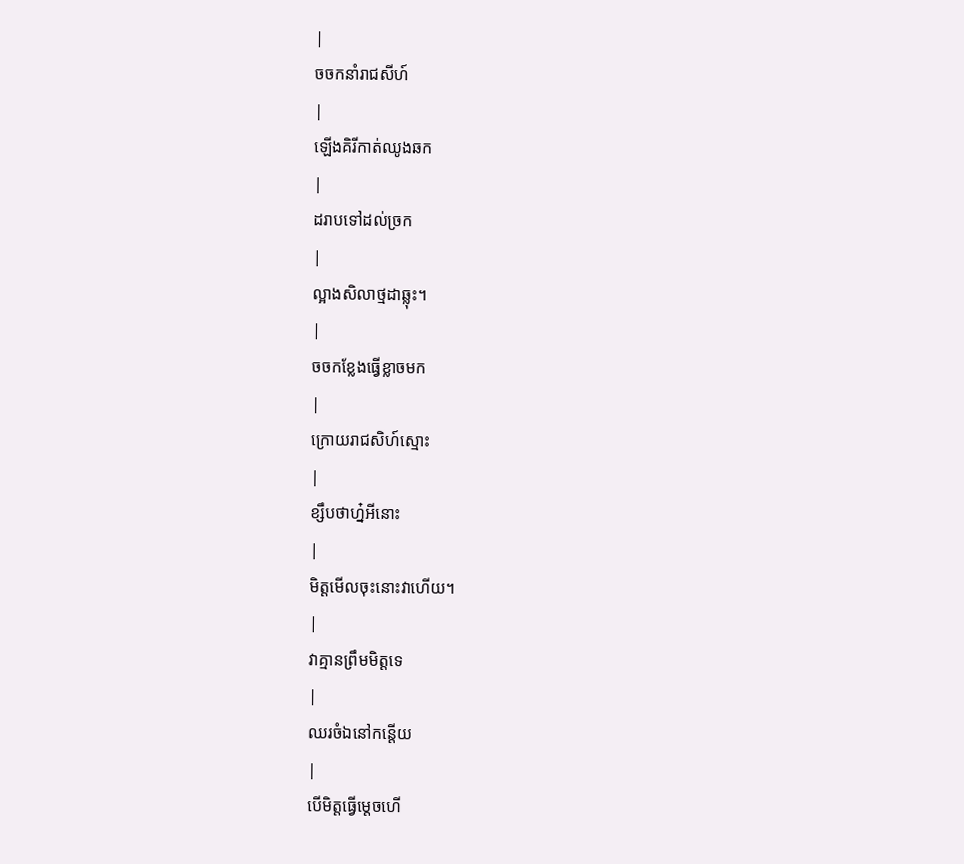|
ចចកនាំរាជសីហ៍
|
ឡើងគិរីកាត់ឈូងឆក
|
ដរាបទៅដល់ច្រក
|
ល្អាងសិលាថ្មដាឆ្លុះ។
|
ចចកខ្លែងធ្វើខ្លាចមក
|
ក្រោយរាជសិហ៍ស្មោះ
|
ខ្សឹបថាហ្ន៎អីនោះ
|
មិត្ដមើលចុះនោះវាហើយ។
|
វាគ្មានព្រឹមមិត្ដទេ
|
ឈរចំឯនៅកន្ដើយ
|
បើមិត្ដធ្វើម្ដេចហើ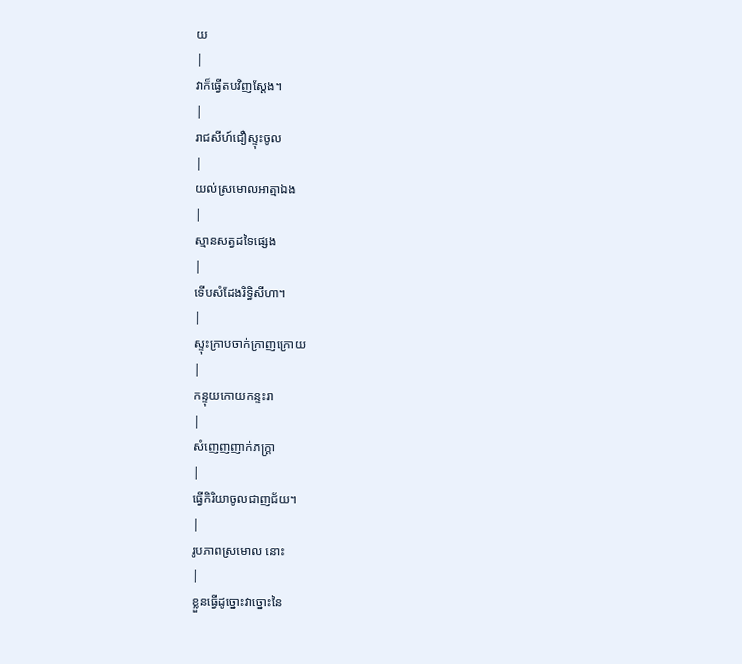យ
|
វាក៏ធ្វើតបវិញស្ដែង។
|
រាជសីហ៍ជឿស្ទុះចូល
|
យល់ស្រមោលអាត្មាឯង
|
ស្មានសត្វដទៃផ្សេង
|
ទើបសំដែងរិទ្ធិសីហា។
|
ស្ទុះក្រាបចាក់ក្រាញក្រោយ
|
កន្ទុយកោយកន្ទះរា
|
សំញេញញាក់ភក្រ្ដា
|
ធ្វើកិរិយាចូលជាញជ័យ។
|
រូបភាពស្រមោល នោះ
|
ខ្លួនធ្វើដូច្នោះវាច្នោះនៃ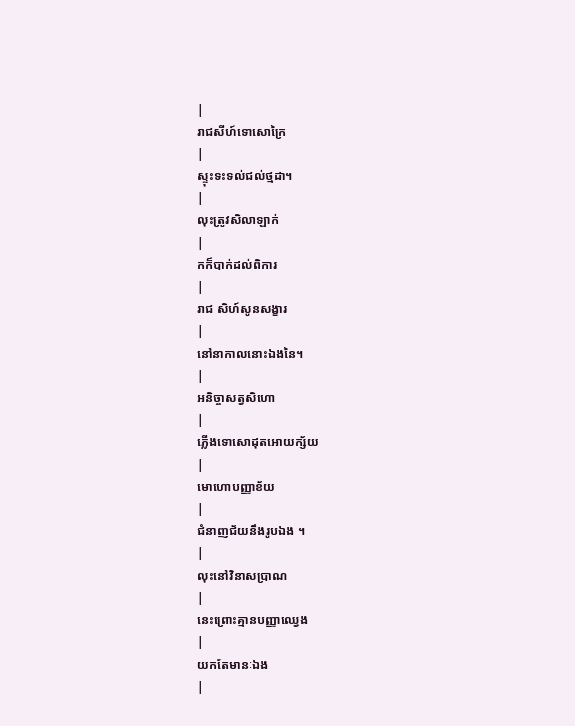|
រាជសីហ៍ទោសោក្រៃ
|
ស្ទុះទះទល់ជល់ថ្មដា។
|
លុះត្រូវសិលាឡាក់
|
កក៏បាក់ដល់ពិការ
|
រាជ សិហ៍សូនសង្ខារ
|
នៅនាកាលនោះឯងនៃ។
|
អនិច្ចាសត្វសិហោ
|
ភ្លើងទោសោដុតអោយក្ស័យ
|
មោហោបញ្ញាខ័យ
|
ជំនាញជ័យនឹងរូបឯង ។
|
លុះនៅវិនាសប្រាណ
|
នេះព្រោះគ្មានបញ្ញាឈ្វេង
|
យកតែមានៈឯង
|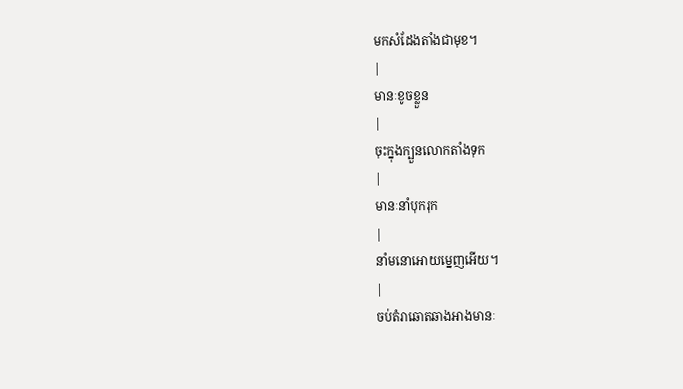មកសំដែងតាំងជាមុខ។
|
មានៈខូចខ្លួន
|
ចុះក្នុងក្បួនលោកតាំងទុក
|
មានៈនាំបុករុក
|
នាំមនោអោយម្នេញអើយ។
|
ចប់តំរាឆោតឆាងអាងមានៈ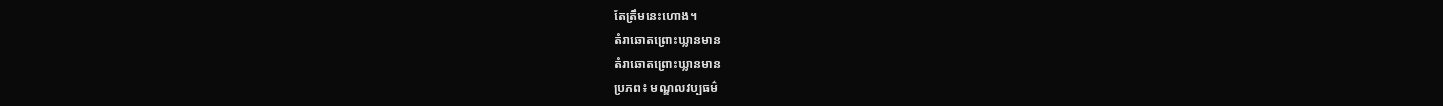តែត្រឹមនេះហោង។
តំរាឆោតព្រោះឃ្លានមាន
តំរាឆោតព្រោះឃ្លានមាន
ប្រភព៖ មណ្ឌលវប្បធម៌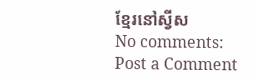ខ្មែរនៅស្វីស
No comments:
Post a Comment